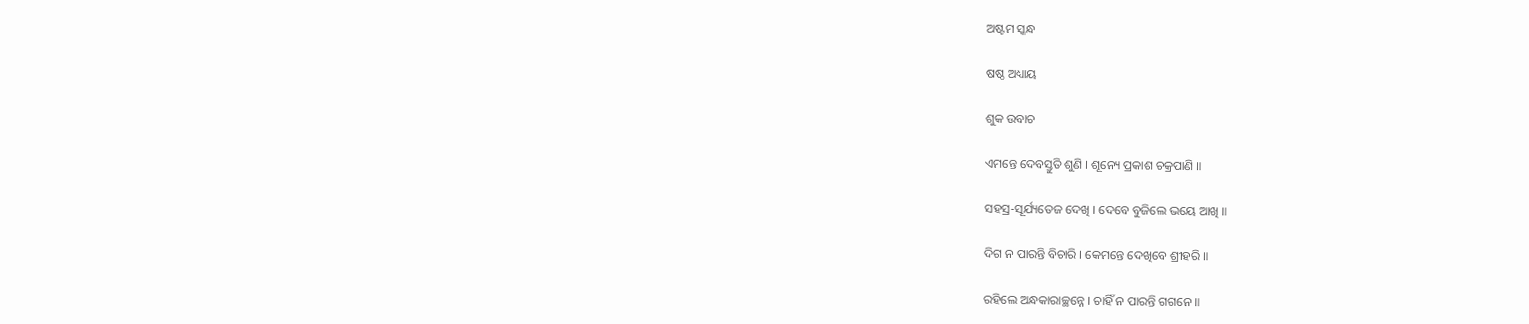ଅଷ୍ଟମ ସ୍କନ୍ଧ

ଷଷ୍ଠ ଅଧ୍ୟାୟ

ଶୁକ ଉବାଚ

ଏମନ୍ତେ ଦେବସ୍ତୁତି ଶୁଣି । ଶୂନ୍ୟେ ପ୍ରକାଶ ଚକ୍ରପାଣି ॥

ସହସ୍ର-ସୂର୍ଯ୍ୟତେଜ ଦେଖି । ଦେବେ ବୁଜିଲେ ଭୟେ ଆଖି ॥

ଦିଗ ନ ପାରନ୍ତି ବିଚାରି । କେମନ୍ତେ ଦେଖିବେ ଶ୍ରୀହରି ॥

ରହିଲେ ଅନ୍ଧକାରାଚ୍ଛନ୍ନେ । ଚାହିଁ ନ ପାରନ୍ତି ଗଗନେ ॥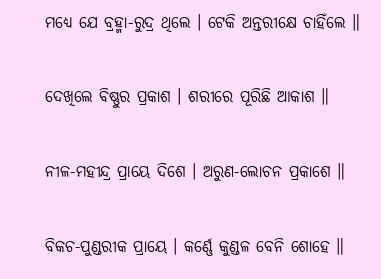ମଧ୍ୟେ ଯେ ବ୍ରହ୍ମା-ରୁଦ୍ର ଥିଲେ । ଟେକି ଅନ୍ତରୀକ୍ଷେ ଚାହିଁଲେ ॥

ଦେଖିଲେ ବିଷ୍ଣୁର ପ୍ରକାଶ । ଶରୀରେ ପୂରିଛି ଆକାଶ ॥

ନୀଳ-ମହୀନ୍ଦ୍ର ପ୍ରାୟେ ଦିଶେ । ଅରୁଣ-ଲୋଚନ ପ୍ରକାଶେ ॥

ବିକଚ-ପୁଣ୍ଡରୀକ ପ୍ରାୟେ । କର୍ଣ୍ଣେ କୁଣ୍ଡଳ ବେନି ଶୋହେ ॥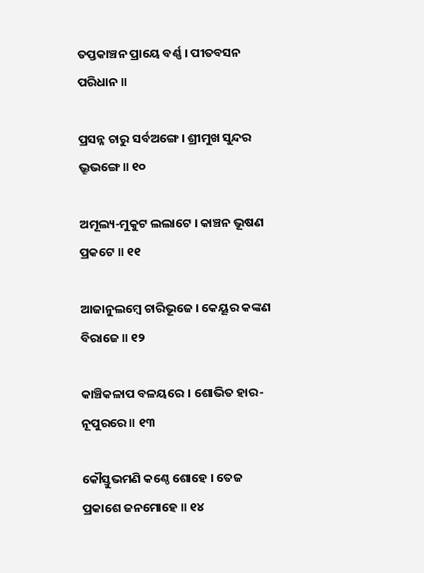ତପ୍ତକାଞ୍ଚନ ପ୍ରାୟେ ବର୍ଣ୍ଣ । ପୀତବସନ ପରିଧାନ ॥

ପ୍ରସନ୍ନ ଚାରୁ ସର୍ବଅଙ୍ଗେ । ଶ୍ରୀମୁଖ ସୁନ୍ଦର ଭ୍ରୂଭଙ୍ଗେ ॥ ୧୦

ଅମୂଲ୍ୟ-ମୁକୁଟ ଲଲାଟେ । କାଞ୍ଚନ ଭୂଷଣ ପ୍ରକଟେ ॥ ୧୧

ଆଜାନୁଲମ୍ବେ ଚାରିଭୂଜେ । କେୟୂର କଙ୍କଣ ବିରାଜେ ॥ ୧୨

କାଞ୍ଚିକଳାପ ବଳୟରେ । ଶୋଭିତ ହାର-ନୂପୁରରେ ॥ ୧୩

କୌସ୍ତୁଭମଣି କଣ୍ଠେ ଶୋହେ । ତେଜ ପ୍ରକାଶେ ଜନମୋହେ ॥ ୧୪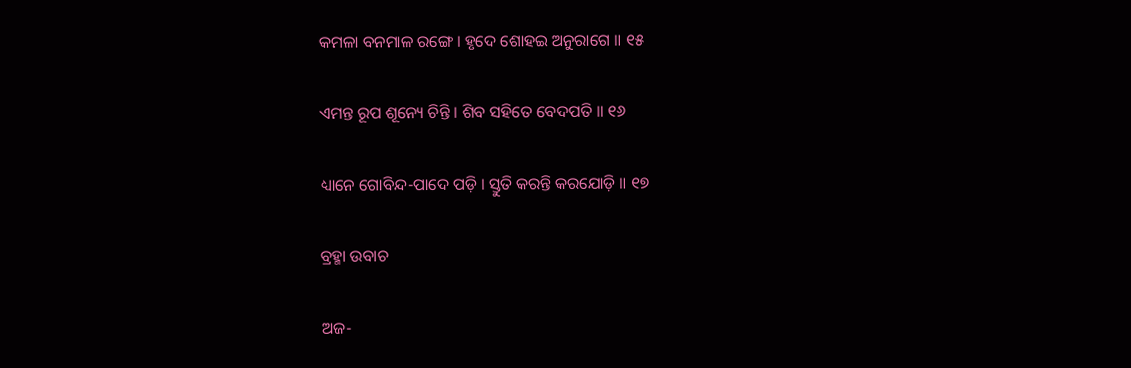କମଳା ବନମାଳ ରଙ୍ଗେ । ହୃଦେ ଶୋହଇ ଅନୁରାଗେ ॥ ୧୫

ଏମନ୍ତ ରୂପ ଶୂନ୍ୟେ ଚିନ୍ତି । ଶିବ ସହିତେ ବେଦପତି ॥ ୧୬

ଧ୍ୟାନେ ଗୋବିନ୍ଦ-ପାଦେ ପଡ଼ି । ସ୍ତୁତି କରନ୍ତି କରଯୋଡ଼ି ॥ ୧୭

ବ୍ରହ୍ମା ଉବାଚ

ଅଜ-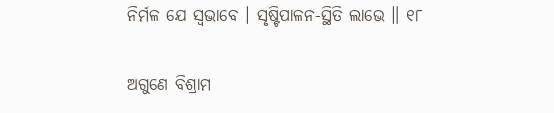ନିର୍ମଳ ଯେ ସ୍ୱଭାବେ । ସୃଷ୍ଟିପାଳନ-ସ୍ଥିତି ଲାଭେ ॥ ୧୮

ଅଗୁଣେ ବିଶ୍ରାମ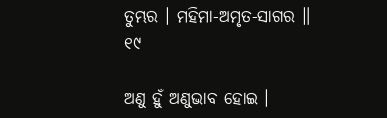ତୁମ୍ଭର । ମହିମା-ଅମୃତ-ସାଗର ॥ ୧୯

ଅଣୁ ହୁଁ ଅଣୁଭାବ ହୋଇ ।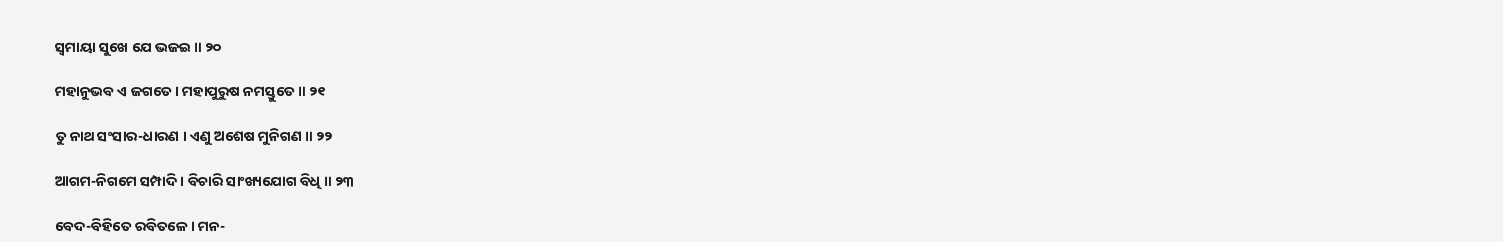ସ୍ୱମାୟା ସୁଖେ ଯେ ଭଜଇ ॥ ୨୦

ମହାନୁଭବ ଏ ଜଗତେ । ମହାପୁରୁଷ ନମସ୍ତୁତେ ॥ ୨୧

ତୁ ନାଥ ସଂସାର-ଧାରଣ । ଏଣୁ ଅଶେଷ ମୁନିଗଣ ॥ ୨୨

ଆଗମ-ନିଗମେ ସମ୍ପାଦି । ବିଚାରି ସାଂଖ୍ୟଯୋଗ ବିଧି ॥ ୨୩

ବେଦ-ବିହିତେ ରବିତଳେ । ମନ-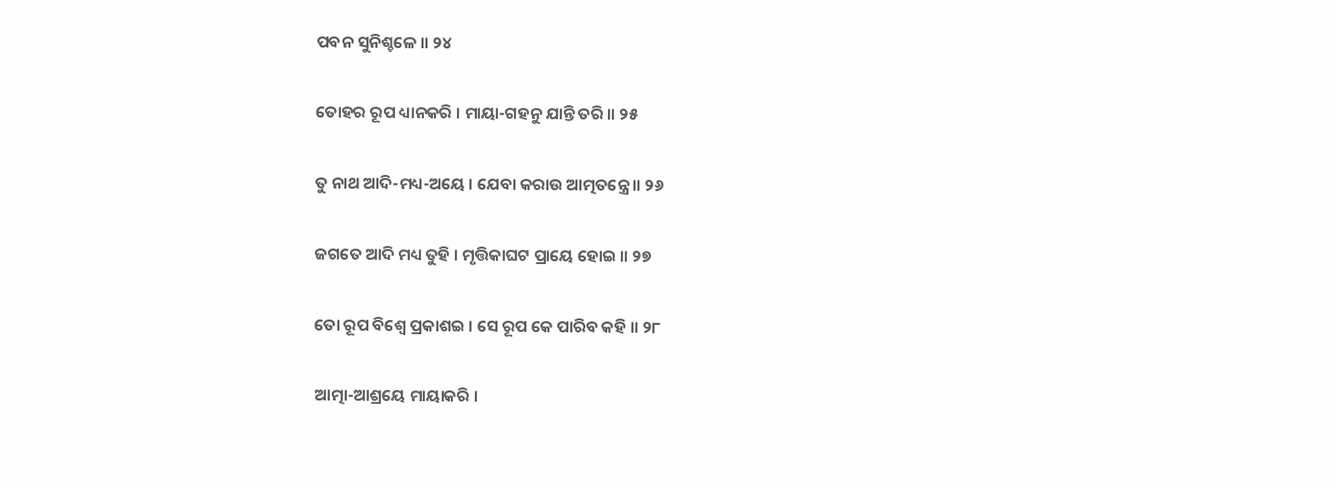ପବନ ସୁନିଶ୍ଚଳେ ॥ ୨୪

ତୋହର ରୂପ ଧ୍ୟାନକରି । ମାୟା-ଗହନୁ ଯାନ୍ତି ତରି ॥ ୨୫

ତୁ ନାଥ ଆଦି-ମଧ୍ୟ-ଅୟେ । ଯେବା କରାଉ ଆତ୍ମତନ୍ତ୍ରେ ॥ ୨୬

ଜଗତେ ଆଦି ମଧ୍ୟ ତୁହି । ମୃତ୍ତିକାଘଟ ପ୍ରାୟେ ହୋଇ ॥ ୨୭

ତୋ ରୂପ ବିଶ୍ୱେ ପ୍ରକାଶଇ । ସେ ରୂପ କେ ପାରିବ କହି ॥ ୨୮

ଆତ୍ମା-ଆଶ୍ରୟେ ମାୟାକରି ।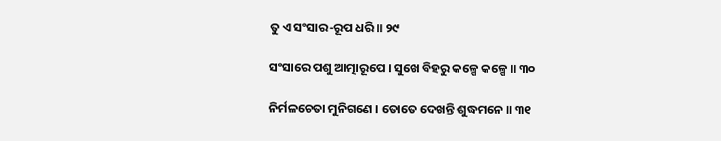ତୁ ଏ ସଂସାର-ରୂପ ଧରି ॥ ୨୯

ସଂସାରେ ପଶୁ ଆତ୍ମାରୂପେ । ସୁଖେ ବିହରୁ କଳ୍ପେ କଳ୍ପେ ॥ ୩୦

ନିର୍ମଳଚେତା ମୁନିଗଣେ । ତୋତେ ଦେଖନ୍ତି ଶୁଦ୍ଧମନେ ॥ ୩୧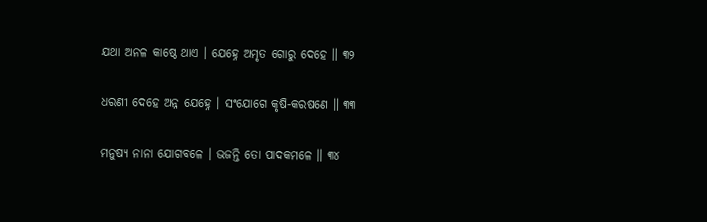ଯଥା ଅନଳ କାଷ୍ଠେ ଥାଏ । ଯେହ୍ନେ ଅମୃତ ଗୋରୁ ଦେହେ ॥ ୩୨

ଧରଣୀ ଦେହେ ଅନ୍ନ ଯେହ୍ନେ । ସଂଯୋଗେ କୃଷି-କରଷଣେ ॥ ୩୩

ମନୁଷ୍ୟ ନାନା ଯୋଗବଳେ । ଭଜନ୍ତି ତୋ ପାଦକମଳେ ॥ ୩୪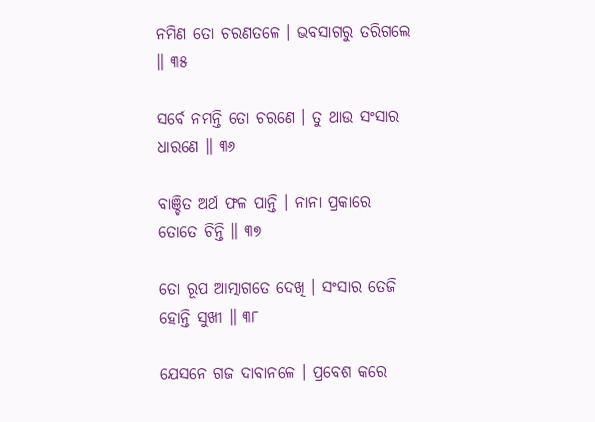ନମିଣ ତୋ ଚରଣତଳେ । ଭବସାଗରୁ ତରିଗଲେ ॥ ୩୫

ସର୍ବେ ନମନ୍ତି ତୋ ଚରଣେ । ତୁ ଥାଉ ସଂସାର ଧାରଣେ ॥ ୩୬

ବାଞ୍ଚିତ ଅର୍ଥ ଫଳ ପାନ୍ତି । ନାନା ପ୍ରକାରେ ତୋତେ ଚିନ୍ତି ॥ ୩୭

ତୋ ରୂପ ଆତ୍ମାଗତେ ଦେଖି । ସଂସାର ତେଜି ହୋନ୍ତି ସୁଖୀ ॥ ୩୮

ଯେସନେ ଗଜ ଦାବାନଳେ । ପ୍ରବେଶ କରେ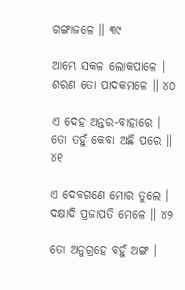ଗଙ୍ଗାଜଳେ ॥ ୩୯

ଆମ୍ଭେ ସକଳ ଲୋକପାଳେ । ଶରଣ ତୋ ପାଦକମଳେ ॥ ୪୦

ଏ ଦେହ ଅନ୍ତର-ବାହାରେ । ତୋ ତହୁଁ କେବା ଅଛି ପରେ ॥ ୪୧

ଏ ଦେବଗଣେ ମୋର ତୁଲେ । ଦକ୍ଷାଦି ପ୍ରଜାପତି ମେଳେ ॥ ୪୨

ତୋ ଅନୁଗ୍ରହେ ବହୁଁ ଅଙ୍ଗ ।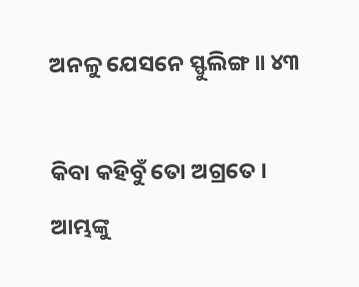ଅନଳୁ ଯେସନେ ସ୍ଫୁଲିଙ୍ଗ ॥ ୪୩

କିବା କହିବୁଁ ତୋ ଅଗ୍ରତେ । ଆମ୍ଭଙ୍କୁ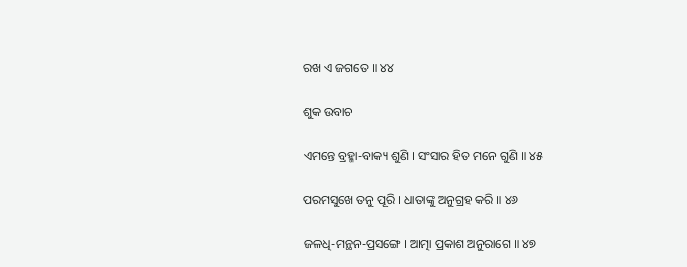ରଖ ଏ ଜଗତେ ॥ ୪୪

ଶୁକ ଉବାଚ

ଏମନ୍ତେ ବ୍ରହ୍ମା-ବାକ୍ୟ ଶୁଣି । ସଂସାର ହିତ ମନେ ଗୁଣି ॥ ୪୫

ପରମସୁଖେ ତନୁ ପୂରି । ଧାତାଙ୍କୁ ଅନୁଗ୍ରହ କରି ॥ ୪୬

ଜଳଧି-ମନ୍ଥନ-ପ୍ରସଙ୍ଗେ । ଆତ୍ମା ପ୍ରକାଶ ଅନୁରାଗେ ॥ ୪୭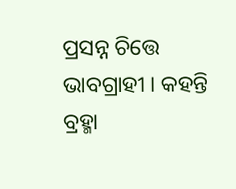ପ୍ରସନ୍ନ ଚିତ୍ତେ ଭାବଗ୍ରାହୀ । କହନ୍ତି ବ୍ରହ୍ମା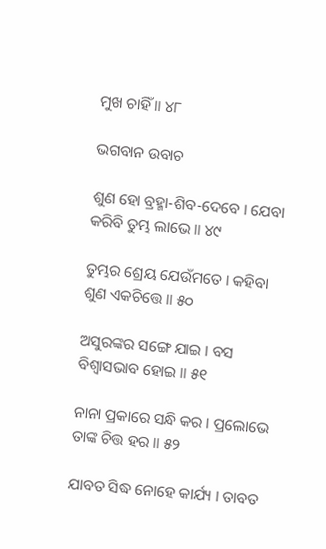ମୁଖ ଚାହିଁ ॥ ୪୮

ଭଗବାନ ଉବାଚ

ଶୁଣ ହୋ ବ୍ରହ୍ମା-ଶିବ-ଦେବେ । ଯେବା କରିବି ତୁମ୍ଭ ଲାଭେ ॥ ୪୯

ତୁମ୍ଭର ଶ୍ରେୟ ଯେଉଁମତେ । କହିବା ଶୁଣ ଏକଚିତ୍ତେ ॥ ୫୦

ଅସୁରଙ୍କର ସଙ୍ଗେ ଯାଇ । ବସ ବିଶ୍ୱାସଭାବ ହୋଇ ॥ ୫୧

ନାନା ପ୍ରକାରେ ସନ୍ଧି କର । ପ୍ରଲୋଭେ ତାଙ୍କ ଚିତ୍ତ ହର ॥ ୫୨

ଯାବତ ସିଦ୍ଧ ନୋହେ କାର୍ଯ୍ୟ । ତାବତ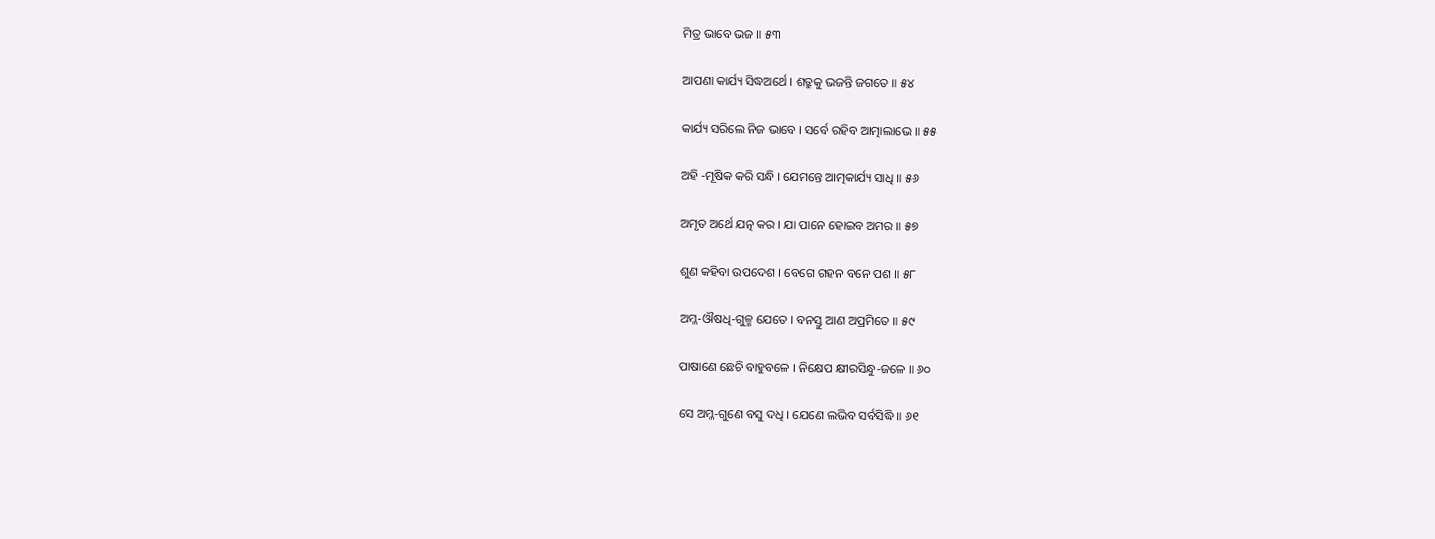ମିତ୍ର ଭାବେ ଭଜ ॥ ୫୩

ଆପଣା କାର୍ଯ୍ୟ ସିଦ୍ଧଅର୍ଥେ । ଶତ୍ରୁକୁ ଭଜନ୍ତି ଜଗତେ ॥ ୫୪

କାର୍ଯ୍ୟ ସରିଲେ ନିଜ ଭାବେ । ସର୍ବେ ରହିବ ଆତ୍ମାଲାଭେ ॥ ୫୫

ଅହି -ମୂଷିକ କରି ସନ୍ଧି । ଯେମନ୍ତେ ଆତ୍ମକାର୍ଯ୍ୟ ସାଧି ॥ ୫୬

ଅମୃତ ଅର୍ଥେ ଯତ୍ନ କର । ଯା ପାନେ ହୋଇବ ଅମର ॥ ୫୭

ଶୁଣ କହିବା ଉପଦେଶ । ବେଗେ ଗହନ ବନେ ପଶ ॥ ୫୮

ଅମ୍ଳ-ଔଷଧି-ଗୁଳ୍ମ ଯେତେ । ବନସ୍ତୁ ଆଣ ଅପ୍ରମିତେ ॥ ୫୯

ପାଷାଣେ ଛେଚି ବାହୁବଳେ । ନିକ୍ଷେପ କ୍ଷୀରସିନ୍ଧୁ-ଜଳେ ॥ ୬୦

ସେ ଅମ୍ଳ-ଗୁଣେ ବସୁ ଦଧି । ଯେଣେ ଲଭିବ ସର୍ବସିଦ୍ଧି ॥ ୬୧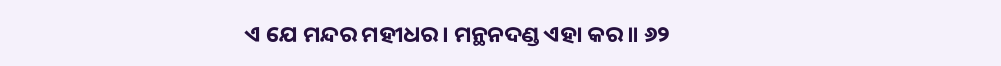ଏ ଯେ ମନ୍ଦର ମହୀଧର । ମନ୍ଥନଦଣ୍ଡ ଏହା କର ॥ ୬୨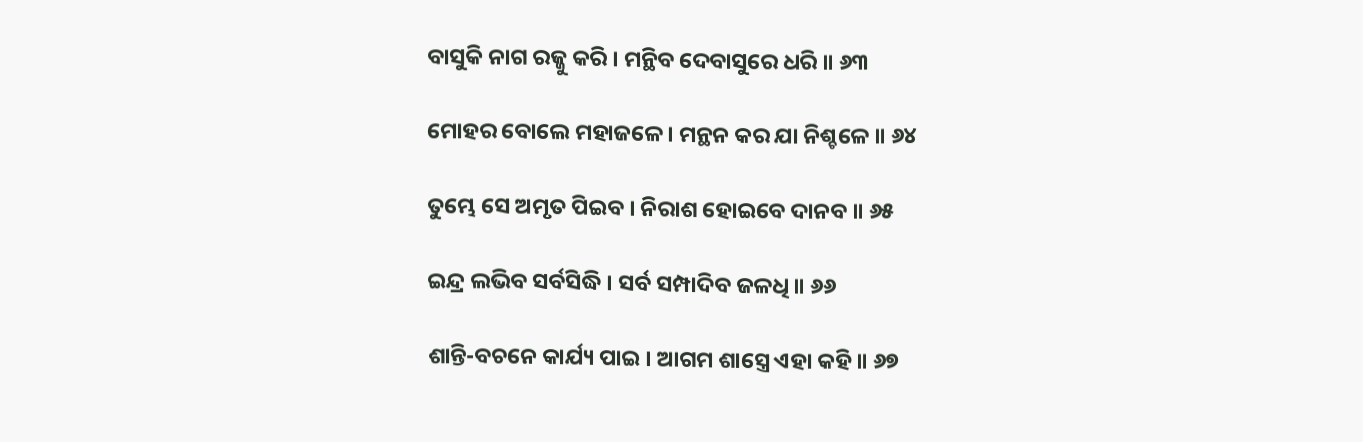ବାସୁକି ନାଗ ରଜ୍ଜୁ କରି । ମନ୍ଥିବ ଦେବାସୁରେ ଧରି ॥ ୬୩

ମୋହର ବୋଲେ ମହାଜଳେ । ମନ୍ଥନ କର ଯା ନିଶ୍ଚଳେ ॥ ୬୪

ତୁମ୍ଭେ ସେ ଅମୃତ ପିଇବ । ନିରାଶ ହୋଇବେ ଦାନବ ॥ ୬୫

ଇନ୍ଦ୍ର ଲଭିବ ସର୍ବସିଦ୍ଧି । ସର୍ବ ସମ୍ପାଦିବ ଜଳଧି ॥ ୬୬

ଶାନ୍ତି-ବଚନେ କାର୍ଯ୍ୟ ପାଇ । ଆଗମ ଶାସ୍ତ୍ରେ ଏହା କହି ॥ ୬୭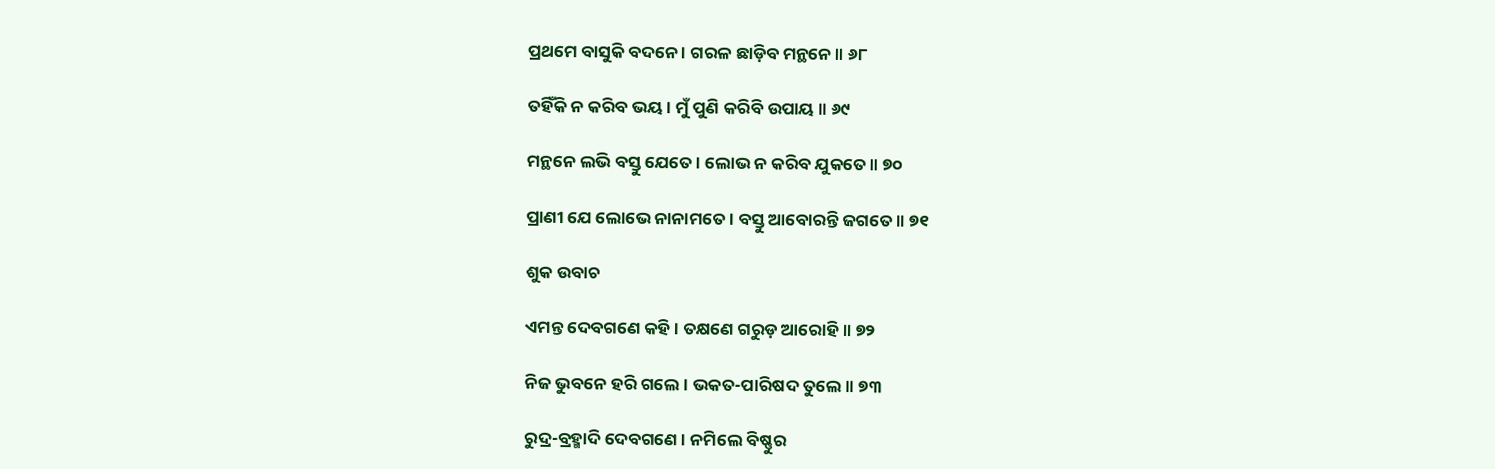ପ୍ରଥମେ ବାସୁକି ବଦନେ । ଗରଳ ଛାଡ଼ିବ ମନ୍ଥନେ ॥ ୬୮

ତହିଁକି ନ କରିବ ଭୟ । ମୁଁ ପୁଣି କରିବି ଉପାୟ ॥ ୬୯

ମନ୍ଥନେ ଲଭି ବସ୍ତୁ ଯେତେ । ଲୋଭ ନ କରିବ ଯୁକତେ ॥ ୭୦

ପ୍ରାଣୀ ଯେ ଲୋଭେ ନାନାମତେ । ବସ୍ତୁ ଆବୋରନ୍ତି ଜଗତେ ॥ ୭୧

ଶୁକ ଉବାଚ

ଏମନ୍ତ ଦେବଗଣେ କହି । ତକ୍ଷଣେ ଗରୁଡ଼ ଆରୋହି ॥ ୭୨

ନିଜ ଭୁବନେ ହରି ଗଲେ । ଭକତ-ପାରିଷଦ ତୁଲେ ॥ ୭୩

ରୁଦ୍ର-ବ୍ରହ୍ମାଦି ଦେବଗଣେ । ନମିଲେ ବିଷ୍ଣୁର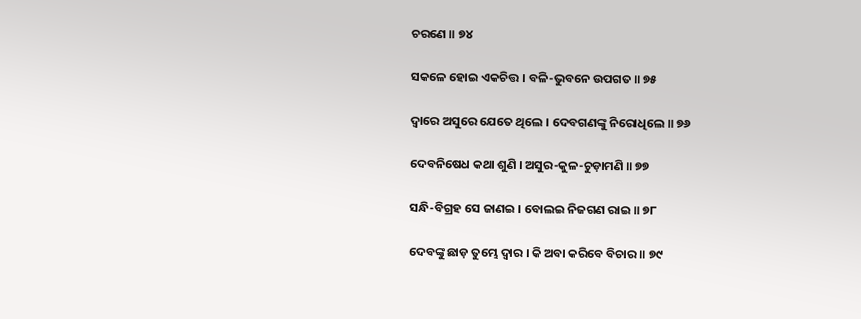ଚରଣେ ॥ ୭୪

ସକଳେ ହୋଇ ଏକଚିତ୍ତ । ବଳି-ଭୁବନେ ଉପଗତ ॥ ୭୫

ଦ୍ୱାରେ ଅସୁରେ ଯେତେ ଥିଲେ । ଦେବଗଣଙ୍କୁ ନିରୋଧିଲେ ॥ ୭୬

ଦେବନିଷେଧ କଥା ଶୁଣି । ଅସୁର-କୁଳ-ଚୁଡ଼ାମଣି ॥ ୭୭

ସନ୍ଧି-ବିଗ୍ରହ ସେ ଜାଣଇ । ବୋଲଇ ନିଜଗଣ ରାଇ ॥ ୭୮

ଦେବଙ୍କୁ ଛାଡ଼ ତୁମ୍ଭେ ଦ୍ୱାର । କି ଅବା କରିବେ ବିଚାର ॥ ୭୯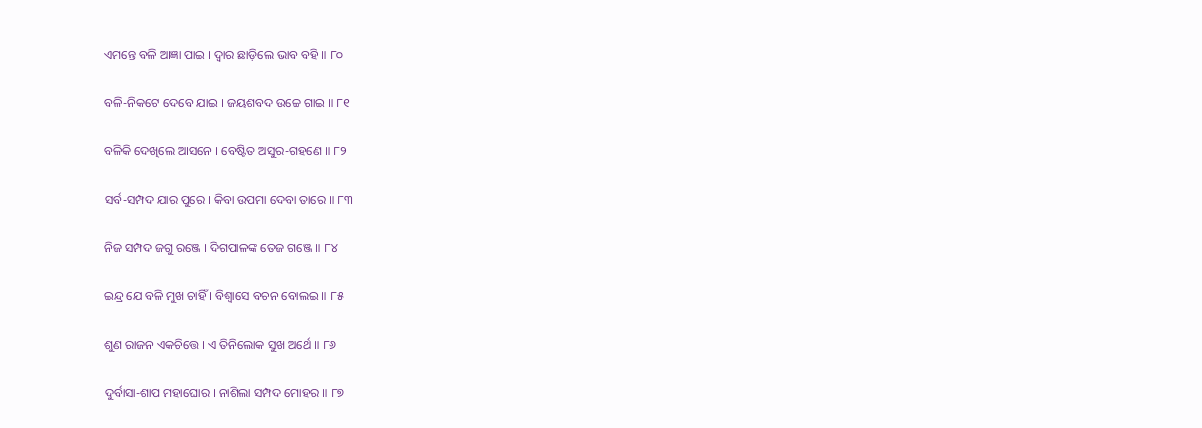ଏମନ୍ତେ ବଳି ଆଜ୍ଞା ପାଇ । ଦ୍ୱାର ଛାଡ଼ିଲେ ଭାବ ବହି ॥ ୮୦

ବଳି-ନିକଟେ ଦେବେ ଯାଇ । ଜୟଶବଦ ଉଚ୍ଚେ ଗାଇ ॥ ୮୧

ବଳିକି ଦେଖିଲେ ଆସନେ । ବେଷ୍ଟିତ ଅସୁର-ଗହଣେ ॥ ୮୨

ସର୍ବ-ସମ୍ପଦ ଯାର ପୁରେ । କିବା ଉପମା ଦେବା ତାରେ ॥ ୮୩

ନିଜ ସମ୍ପଦ ଜଗୁ ରଞ୍ଜେ । ଦିଗପାଳଙ୍କ ତେଜ ଗଞ୍ଜେ ॥ ୮୪

ଇନ୍ଦ୍ର ଯେ ବଳି ମୁଖ ଚାହିଁ । ବିଶ୍ୱାସେ ବଚନ ବୋଲଇ ॥ ୮୫

ଶୁଣ ରାଜନ ଏକଚିତ୍ତେ । ଏ ତିନିଲୋକ ସୁଖ ଅର୍ଥେ ॥ ୮୬

ଦୁର୍ବାସା-ଶାପ ମହାଘୋର । ନାଶିଲା ସମ୍ପଦ ମୋହର ॥ ୮୭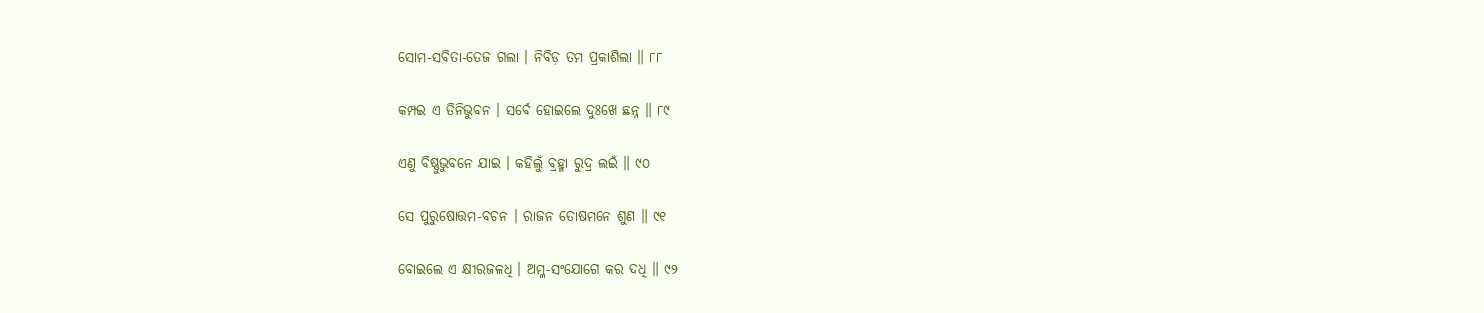ସୋମ-ସବିତା-ତେଜ ଗଲା । ନିବିଡ଼ ତମ ପ୍ରକାଶିଲା ॥ ୮୮

କମ୍ପଇ ଏ ତିନିଭୁବନ । ସର୍ବେ ହୋଇଲେ ଦୁଃଖେ ଛନ୍ନ ॥ ୮୯

ଏଣୁ ବିଷ୍ଣୁଭୁବନେ ଯାଇ । କହିଲୁଁ ବ୍ରହ୍ମା ରୁଦ୍ର ଲଇଁ ॥ ୯୦

ସେ ପୁରୁଷୋତ୍ତମ-ବଚନ । ରାଜନ ତୋଷମନେ ଶୁଣ ॥ ୯୧

ବୋଇଲେ ଏ କ୍ଷୀରଜଳଧି । ଅମ୍ଳ-ସଂଯୋଗେ କର ଦଧି ॥ ୯୨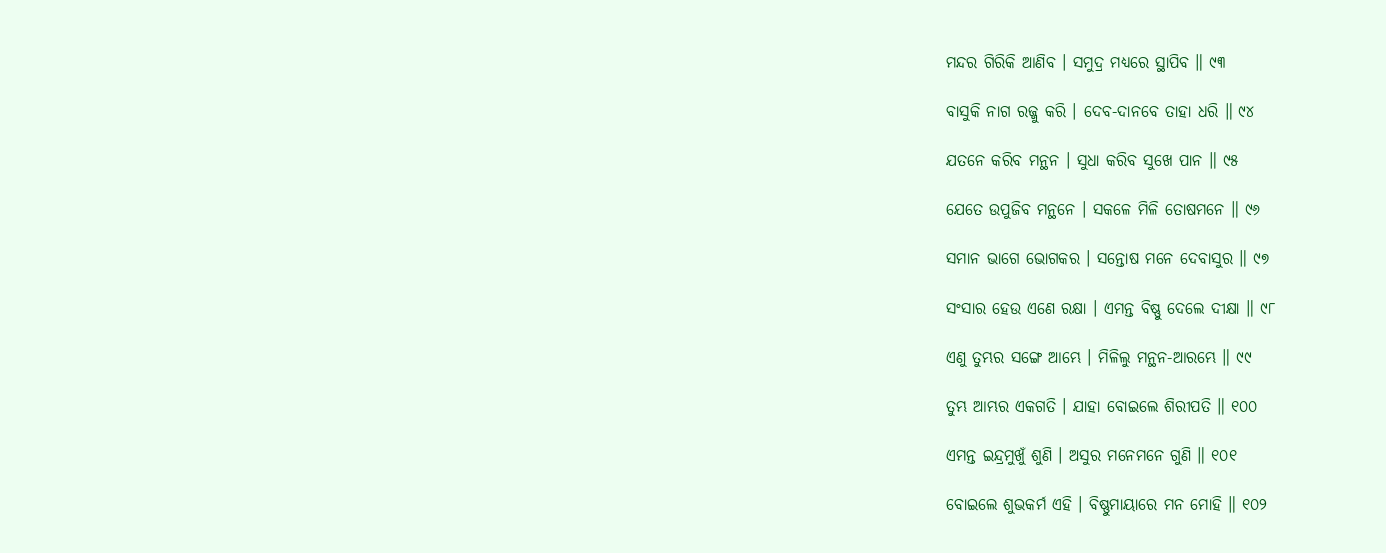ମନ୍ଦର ଗିରିକି ଆଣିବ । ସମୁଦ୍ର ମଧ୍ୟରେ ସ୍ଥାପିବ ॥ ୯୩

ବାସୁକି ନାଗ ରଜ୍ଜୁ କରି । ଦେବ-ଦାନବେ ତାହା ଧରି ॥ ୯୪

ଯତନେ କରିବ ମନ୍ଥନ । ସୁଧା କରିବ ସୁଖେ ପାନ ॥ ୯୫

ଯେତେ ଉପୁଜିବ ମନ୍ଥନେ । ସକଳେ ମିଳି ତୋଷମନେ ॥ ୯୬

ସମାନ ଭାଗେ ଭୋଗକର । ସନ୍ତୋଷ ମନେ ଦେବାସୁର ॥ ୯୭

ସଂସାର ହେଉ ଏଣେ ରକ୍ଷା । ଏମନ୍ତ ବିଷ୍ଣୁ ଦେଲେ ଦୀକ୍ଷା ॥ ୯୮

ଏଣୁ ତୁମ୍ଭର ସଙ୍ଗେ ଆମ୍ଭେ । ମିଳିଲୁ ମନ୍ଥନ-ଆରମ୍ଭେ ॥ ୯୯

ତୁମ୍ଭ ଆମ୍ଭର ଏକଗତି । ଯାହା ବୋଇଲେ ଶିରୀପତି ॥ ୧୦୦

ଏମନ୍ତ ଇନ୍ଦ୍ରମୁଖୁଁ ଶୁଣି । ଅସୁର ମନେମନେ ଗୁଣି ॥ ୧୦୧

ବୋଇଲେ ଶୁଭକର୍ମ ଏହି । ବିଷ୍ଣୁମାୟାରେ ମନ ମୋହି ॥ ୧୦୨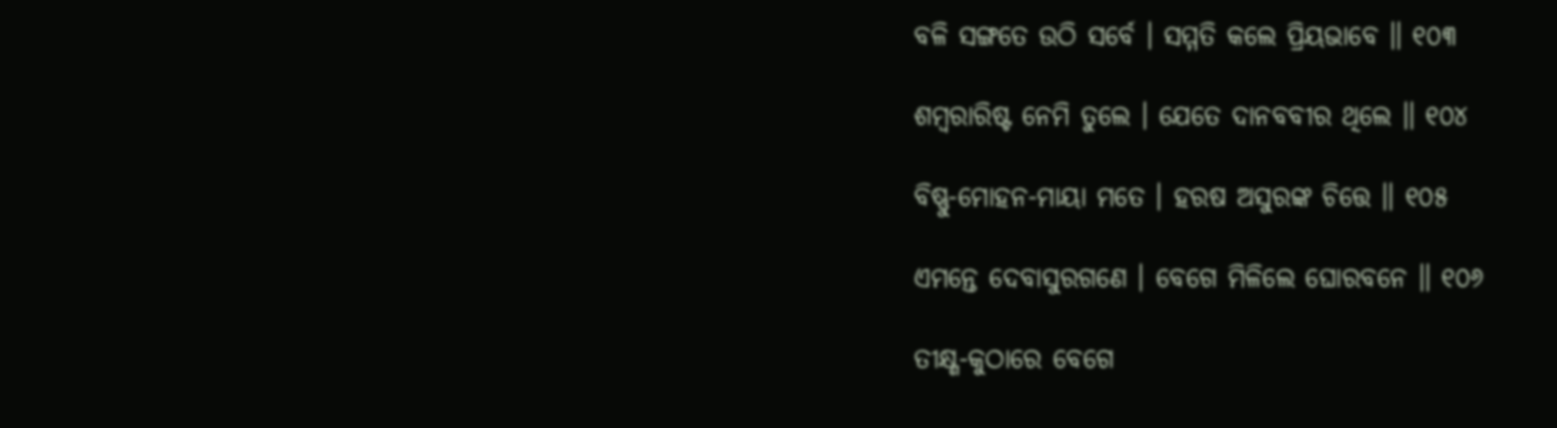ବଳି ସଙ୍ଗତେ ଉଠି ସର୍ବେ । ସମ୍ମତି କଲେ ପ୍ରିୟଭାବେ ॥ ୧୦୩

ଶମ୍ବରାରିଷ୍ଟ ନେମି ତୁଲେ । ଯେତେ ଦାନବବୀର ଥିଲେ ॥ ୧୦୪

ବିଷ୍ଣୁ-ମୋହନ-ମାୟା ମତେ । ହରଷ ଅସୁରଙ୍କ ଚିତ୍ତେ ॥ ୧୦୫

ଏମନ୍ତେ ଦେବାସୁରଗଣେ । ବେଗେ ମିଳିଲେ ଘୋରବନେ ॥ ୧୦୬

ତୀକ୍ଷ୍ଣ-କୁଠାରେ ବେଗେ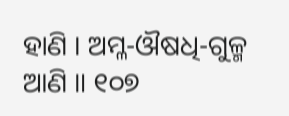ହାଣି । ଅମ୍ଳ-ଔଷଧି-ଗୁଳ୍ମ ଆଣି ॥ ୧୦୭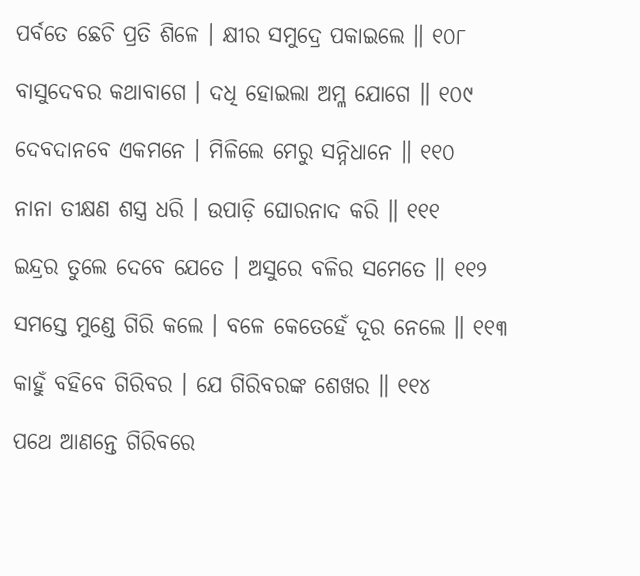ପର୍ବତେ ଛେଚି ପ୍ରତି ଶିଳେ । କ୍ଷୀର ସମୁଦ୍ରେ ପକାଇଲେ ॥ ୧୦୮

ବାସୁଦେବର କଥାବାଗେ । ଦଧି ହୋଇଲା ଅମ୍ଳ ଯୋଗେ ॥ ୧୦୯

ଦେବଦାନବେ ଏକମନେ । ମିଳିଲେ ମେରୁ ସନ୍ନିଧାନେ ॥ ୧୧୦

ନାନା ତୀକ୍ଷଣ ଶସ୍ତ୍ର ଧରି । ଉପାଡ଼ି ଘୋରନାଦ କରି ॥ ୧୧୧

ଇନ୍ଦ୍ରର ତୁଲେ ଦେବେ ଯେତେ । ଅସୁରେ ବଳିର ସମେତେ ॥ ୧୧୨

ସମସ୍ତେ ମୁଣ୍ଡେ ଗିରି କଲେ । ବଳେ କେତେହେଁ ଦୂର ନେଲେ ॥ ୧୧୩

କାହୁଁ ବହିବେ ଗିରିବର । ଯେ ଗିରିବରଙ୍କ ଶେଖର ॥ ୧୧୪

ପଥେ ଆଣନ୍ତେ ଗିରିବରେ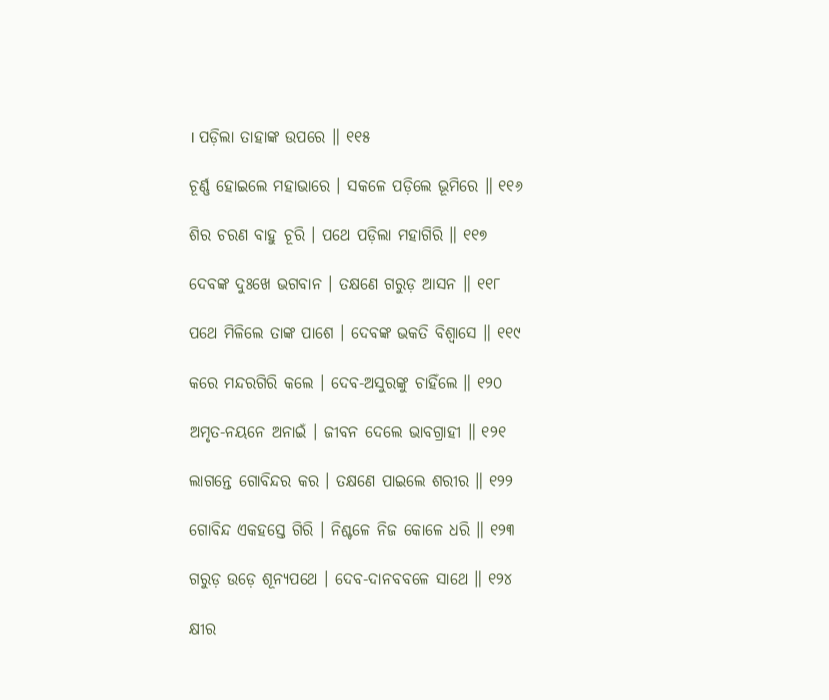। ପଡ଼ିଲା ତାହାଙ୍କ ଉପରେ ॥ ୧୧୫

ଚୂର୍ଣ୍ଣ ହୋଇଲେ ମହାଭାରେ । ସକଳେ ପଡ଼ିଲେ ଭୂମିରେ ॥ ୧୧୬

ଶିର ଚରଣ ବାହୁ ଚୂରି । ପଥେ ପଡ଼ିଲା ମହାଗିରି ॥ ୧୧୭

ଦେବଙ୍କ ଦୁଃଖେ ଭଗବାନ । ତକ୍ଷଣେ ଗରୁଡ଼ ଆସନ ॥ ୧୧୮

ପଥେ ମିଳିଲେ ତାଙ୍କ ପାଶେ । ଦେବଙ୍କ ଭକତି ବିଶ୍ୱାସେ ॥ ୧୧୯

କରେ ମନ୍ଦରଗିରି କଲେ । ଦେବ-ଅସୁରଙ୍କୁ ଚାହିଁଲେ ॥ ୧୨୦

ଅମୃତ-ନୟନେ ଅନାଇଁ । ଜୀବନ ଦେଲେ ଭାବଗ୍ରାହୀ ॥ ୧୨୧

ଲାଗନ୍ତେ ଗୋବିନ୍ଦର କର । ତକ୍ଷଣେ ପାଇଲେ ଶରୀର ॥ ୧୨୨

ଗୋବିନ୍ଦ ଏକହସ୍ତେ ଗିରି । ନିଶ୍ଚଳେ ନିଜ କୋଳେ ଧରି ॥ ୧୨୩

ଗରୁଡ଼ ଉଡ଼େ ଶୂନ୍ୟପଥେ । ଦେବ-ଦାନବବଳେ ସାଥେ ॥ ୧୨୪

କ୍ଷୀର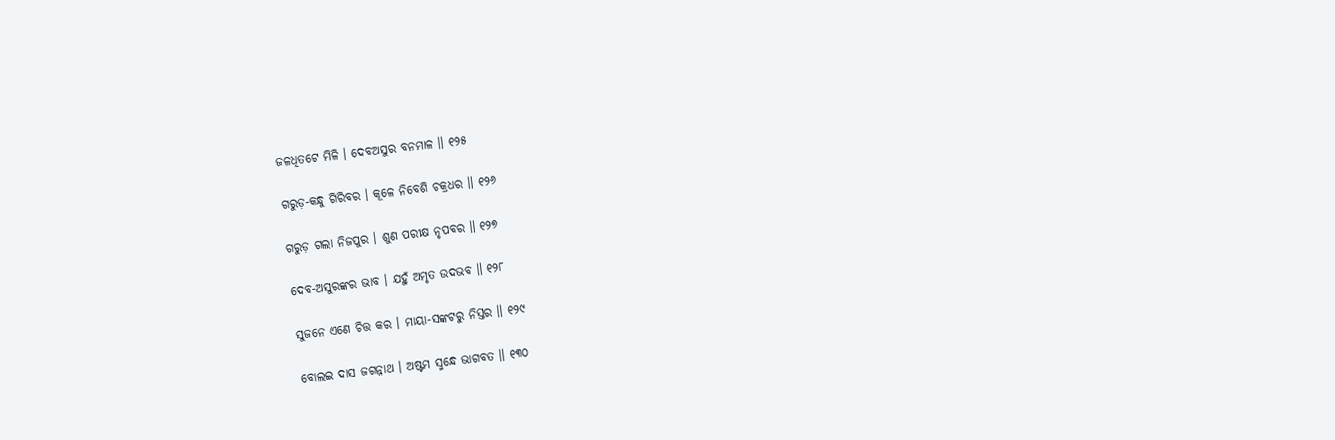ଜଳଧିତଟେ ମିଳି । ଦେବଅସୁର ବନମାଳ ॥ ୧୨୫

ଗରୁଡ଼-କନ୍ଧୁ ଗିରିବର । କୂଳେ ନିବେଶି ଚକ୍ରଧର ॥ ୧୨୬

ଗରୁଡ଼ ଗଲା ନିଜପୁର । ଶୁଣ ପରୀକ୍ଷ ନୃପବର ॥ ୧୨୭

ଦେବ-ଅସୁରଙ୍କର ଭାବ । ଯହୁଁ ଅମୃତ ଉଦଭବ ॥ ୧୨୮

ସୁଜନେ ଏଣେ ଚିତ୍ତ କର । ମାୟା-ସଙ୍କଟରୁ ନିସ୍ତର ॥ ୧୨୯

ବୋଲଇ ଦାସ ଜଗନ୍ନାଥ । ଅଷ୍ଟମ ସ୍ମନ୍ଧେ ଭାଗବତ ॥ ୧୩୦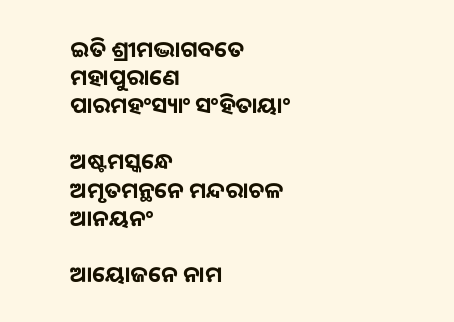ଇତି ଶ୍ରୀମଦ୍ଭାଗବତେ ମହାପୁରାଣେ ପାରମହଂସ୍ୟାଂ ସଂହିତାୟାଂ

ଅଷ୍ଟମସ୍କନ୍ଧେ ଅମୃତମନ୍ଥନେ ମନ୍ଦରାଚଳ ଆନୟନଂ

ଆୟୋଜନେ ନାମ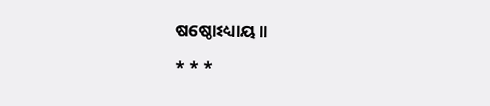ଷଷ୍ଠୋଽଧ୍ୟାୟ ॥

* * *